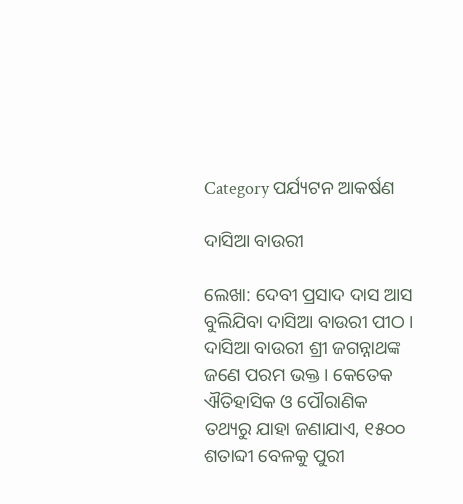Category ପର୍ଯ୍ୟଟନ ଆକର୍ଷଣ

ଦାସିଆ ବାଉରୀ

ଲେଖା: ଦେବୀ ପ୍ରସାଦ ଦାସ ଆସ ବୁଲିଯିବା ଦାସିଆ ବାଉରୀ ପୀଠ । ଦାସିଆ ବାଉରୀ ଶ୍ରୀ ଜଗନ୍ନାଥଙ୍କ ଜଣେ ପରମ ଭକ୍ତ । କେତେକ ଐତିହାସିକ ଓ ପୌରାଣିକ ତଥ୍ୟରୁ ଯାହା ଜଣାଯାଏ, ୧୫୦୦ ଶତାବ୍ଦୀ ବେଳକୁ ପୁରୀ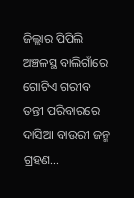ଜିଲ୍ଲାର ପିପିଲି ଅଞ୍ଚଳସ୍ଥ ବାଲିଗାଁରେ ଗୋଟିଏ ଗରୀବ ତନ୍ତୀ ପରିବାରରେ ଦାସିଆ ବାଉରୀ ଜନ୍ମ ଗ୍ରହଣ…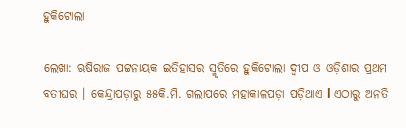ହୁକିଟୋଲା

ଲେଖା: ଋଷିରାଜ ପଟ୍ଟନାୟକ ଇତିହାସର ସ୍ମୃତିରେ ହୁକିଟୋଲା ଦ୍ୱୀପ ଓ ଓଡ଼ିଶାର ପ୍ରଥମ ବତୀଘର । କେନ୍ଦ୍ରାପଡ଼ାରୁ ୫୫କି.ମି. ଗଲାପରେ ମହାକାଳପଡ଼ା ପଡ଼ିଥାଏ l ଏଠାରୁ ଅନତି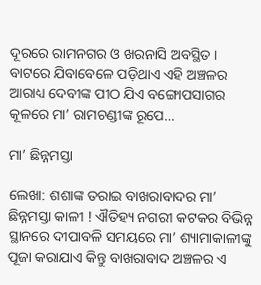ଦୂରରେ ରାମନଗର ଓ ଖରନାସି ଅବସ୍ଥିତ । ବାଟରେ ଯିବାବେଳେ ପଡ଼ିଥାଏ ଏହି ଅଞ୍ଚଳର ଆରାଧ୍ୟ ଦେବୀଙ୍କ ପୀଠ ଯିଏ ବଙ୍ଗୋପସାଗର କୂଳରେ ମା’ ରାମଚଣ୍ଡୀଙ୍କ ରୂପେ…

ମା’ ଛିନ୍ନମସ୍ତା

ଲେଖା: ଶଶାଙ୍କ ତରାଇ ବାଖରାବାଦର ମା’ ଛିନ୍ନମସ୍ତା କାଳୀ ! ଐତିହ୍ୟ ନଗରୀ କଟକର ବିଭିନ୍ନ ସ୍ଥାନରେ ଦୀପାବଳି ସମୟରେ ମା’ ଶ୍ୟାମାକାଳୀଙ୍କୁ ପୂଜା କରାଯାଏ କିନ୍ତୁ ବାଖରାବାଦ ଅଞ୍ଚଳର ଏ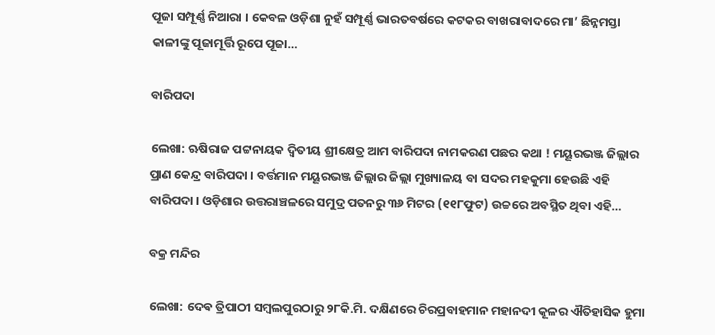ପୂଜା ସମ୍ପୂର୍ଣ୍ଣ ନିଆରା । କେବଳ ଓଡ଼ିଶା ନୁହଁ ସମ୍ପୂର୍ଣ୍ଣ ଭାରତବର୍ଷରେ କଟକର ବାଖରାବାଦରେ ମା’ ଛିନ୍ନମସ୍ତା କାଳୀଙ୍କୁ ପୂଜାମୂର୍ତ୍ତି ରୂପେ ପୂଜା…

ବାରିପଦା

ଲେଖା: ଋଷିରାଜ ପଟ୍ଟନାୟକ ଦ୍ଵିତୀୟ ଶ୍ରୀକ୍ଷେତ୍ର ଆମ ବାରିପଦା ନାମକରଣ ପଛର କଥା ! ମୟୂରଭଞ୍ଜ ଜିଲ୍ଲାର ପ୍ରାଣ କେନ୍ଦ୍ର ବାରିପଦା । ବର୍ତ୍ତମାନ ମୟୂରଭଞ୍ଜ ଜିଲ୍ଲାର ଜିଲ୍ଲା ମୁଖ୍ୟାଳୟ ବା ସଦର ମହକୁମା ହେଉଛି ଏହି ବାରିପଦା । ଓଡ଼ିଶାର ଉତ୍ତରାଞ୍ଚଳରେ ସମୁଦ୍ର ପତନରୁ ୩୬ ମିଟର (୧୧୮ଫୁଟ) ଉଚ୍ଚରେ ଅବସ୍ଥିତ ଥିବା ଏହି…

ବକ୍ର ମନ୍ଦିର

ଲେଖା: ଦେଵ ତ୍ରିପାଠୀ ସମ୍ବଲପୁରଠାରୁ ୨୮କି.ମି. ଦକ୍ଷିଣରେ ଚିରପ୍ରବାହମାନ ମହାନଦୀ କୂଳର ଐତିହାସିକ ହୁମା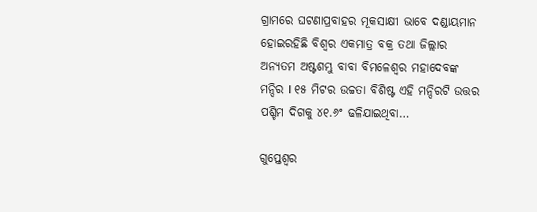ଗ୍ରାମରେ ଘଟଣାପ୍ରବାହର ମୂକସାକ୍ଷୀ ଭାବେ ଦଣ୍ଡାୟମାନ ହୋଇରହିଛି ବିଶ୍ୱର ଏକମାତ୍ର ବକ୍ର ତଥା ଜିଲ୍ଲାର ଅନ୍ୟତମ ଅଷ୍ଟଶମ୍ଭୁ ବାବା ବିମଳେଶ୍ୱର ମହାଦେବଙ୍କ ମନ୍ଦିର I ୧୫ ମିଟର ଉଚ୍ଚତା ବିଶିଷ୍ଟ ଏହି ମନ୍ଦିରଟି ଉତ୍ତର ପଶ୍ଚିମ ଦିଗକୁ ୪୧.୬ଂ ଢଳିଯାଇଥିବା…

ଗୁପ୍ତେଶ୍ୱର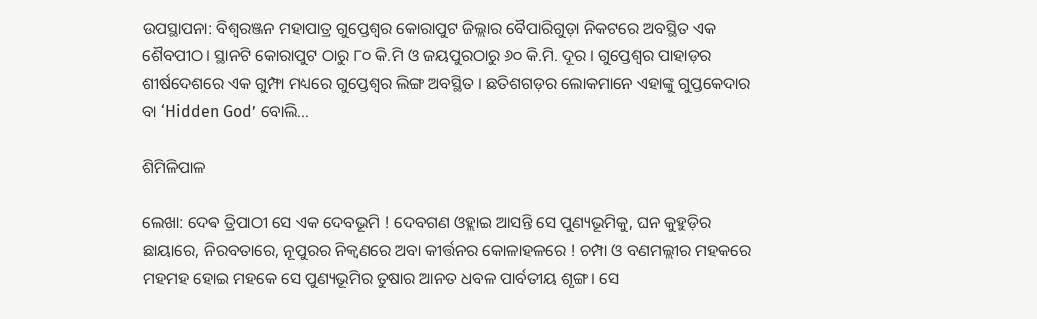ଉପସ୍ଥାପନା: ବିଶ୍ୱରଞ୍ଜନ ମହାପାତ୍ର ଗୁପ୍ତେଶ୍ୱର କୋରାପୁଟ ଜିଲ୍ଲାର ବୈପାରିଗୁଡ଼ା ନିକଟରେ ଅବସ୍ଥିତ ଏକ ଶୈବପୀଠ। ସ୍ଥାନଟି କୋରାପୁଟ ଠାରୁ ୮୦ କି.ମି ଓ ଜୟପୁରଠାରୁ ୬୦ କି.ମି. ଦୂର । ଗୁପ୍ତେଶ୍ୱର ପାହାଡ଼ର ଶୀର୍ଷଦେଶରେ ଏକ ଗୁମ୍ଫା ମଧ୍ୟରେ ଗୁପ୍ତେଶ୍ୱର ଲିଙ୍ଗ ଅବସ୍ଥିତ । ଛତିଶଗଡ଼ର ଲୋକମାନେ ଏହାଙ୍କୁ ଗୁପ୍ତକେଦାର ବା ‘Hidden God’ ବୋଲି…

ଶିମିଳିପାଳ

ଲେଖା: ଦେଵ ତ୍ରିପାଠୀ ସେ ଏକ ଦେବଭୂମି ! ଦେବଗଣ ଓହ୍ଲାଇ ଆସନ୍ତି ସେ ପୁଣ୍ୟଭୂମିକୁ, ଘନ କୁହୁଡ଼ିର ଛାୟାରେ, ନିରବତାରେ, ନୂପୁରର ନିକ୍ୱଣରେ ଅବା କୀର୍ତ୍ତନର କୋଳାହଳରେ ! ଚମ୍ପା ଓ ବଣମଲ୍ଲୀର ମହକରେ ମହମହ ହୋଇ ମହକେ ସେ ପୁଣ୍ୟଭୂମିର ତୁଷାର ଆନତ ଧବଳ ପାର୍ବତୀୟ ଶୃଙ୍ଗ। ସେ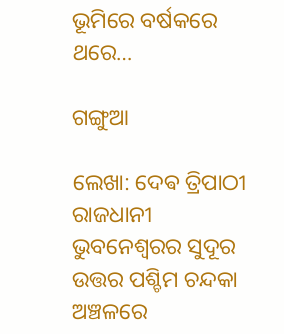ଭୂମିରେ ବର୍ଷକରେ ଥରେ…

ଗଙ୍ଗୁଆ

ଲେଖା: ଦେଵ ତ୍ରିପାଠୀ ରାଜଧାନୀ ଭୁବନେଶ୍ଵରର ସୁଦୂର ଉତ୍ତର ପଶ୍ଚିମ ଚନ୍ଦକା ଅଞ୍ଚଳରେ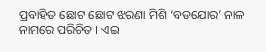ପ୍ରବାହିତ ଛୋଟ ଛୋଟ ଝରଣା ମିଶି ‘ବଡଯୋର’ ନାଳ ନାମରେ ପରିଚିତ । ଏଇ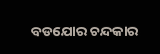ବଡଯୋର ଚନ୍ଦକାର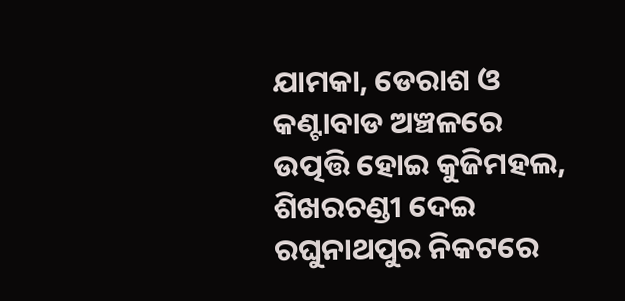ଯାମକା, ଡେରାଶ ଓ କଣ୍ଟାବାଡ ଅଞ୍ଚଳରେ ଉତ୍ପତ୍ତି ହୋଇ କୁଜିମହଲ, ଶିଖରଚଣ୍ଡୀ ଦେଇ ରଘୁନାଥପୁର ନିକଟରେ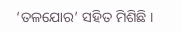‘ତଳଯୋର’ ସହିତ ମିଶିଛି ।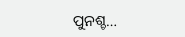ପୁନଶ୍ଚ…